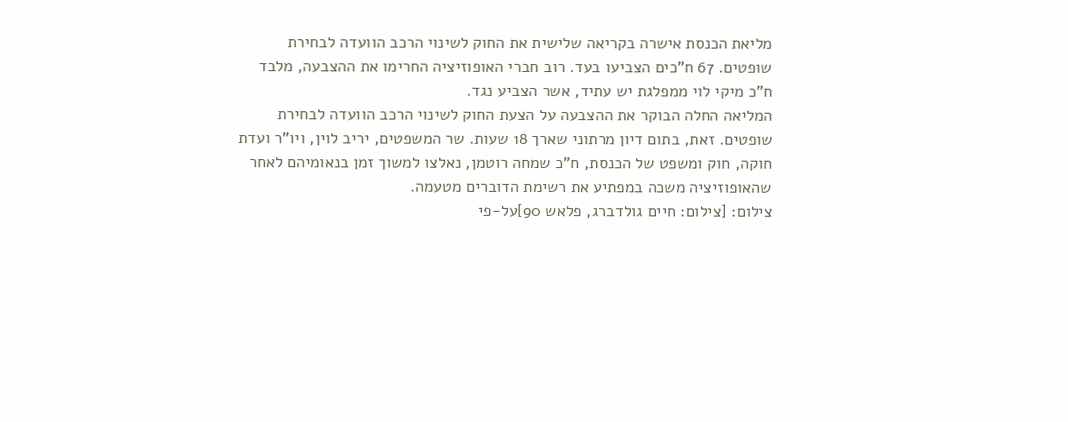מליאת הכנסת אישרה בקריאה שלישית את החוק לשינוי הרכב הוועדה לבחירת שופטים. 67 ח"כים הצביעו בעד. רוב חברי האופוזיציה החרימו את ההצבעה, מלבד ח"כ מיקי לוי ממפלגת יש עתיד, אשר הצביע נגד.
המליאה החלה הבוקר את ההצבעה על הצעת החוק לשינוי הרכב הוועדה לבחירת שופטים. זאת, בתום דיון מרתוני שארך 18 שעות. שר המשפטים, יריב לוין, ויו"ר ועדת חוקה, חוק ומשפט של הכנסת, ח"כ שמחה רוטמן, נאלצו למשוך זמן בנאומיהם לאחר שהאופוזיציה משכה במפתיע את רשימת הדוברים מטעמה.
צילום: [צילום: חיים גולדברג, פלאש 90]על-פי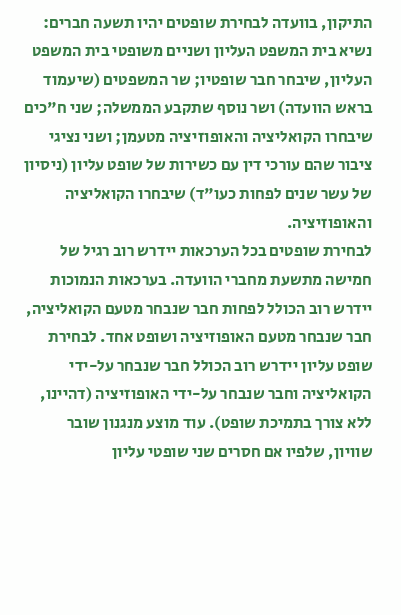התיקון, בוועדה לבחירת שופטים יהיו תשעה חברים: נשיא בית המשפט העליון ושניים משופטי בית המשפט העליון, שיבחר חבר שופטיו; שר המשפטים (שיעמוד בראש הוועדה) ושר נוסף שתקבע הממשלה; שני ח"כים שיבחרו הקואליציה והאופוזיציה מטעמן; ושני נציגי ציבור שהם עורכי דין עם כשירות של שופט עליון (ניסיון של עשר שנים לפחות כעו"ד) שיבחרו הקואליציה והאופוזיציה.
לבחירת שופטים בכל הערכאות יידרש רוב רגיל של חמישה מתשעת מחברי הוועדה. בערכאות הנמוכות יידרש רוב הכולל לפחות חבר שנבחר מטעם הקואליציה, חבר שנבחר מטעם האופוזיציה ושופט אחד. לבחירת שופט עליון יידרש רוב הכולל חבר שנבחר על-ידי הקואליציה וחבר שנבחר על-ידי האופוזיציה (דהיינו, ללא צורך בתמיכת שופט). עוד מוצע מנגנון שובר שוויון, שלפיו אם חסרים שני שופטי עליון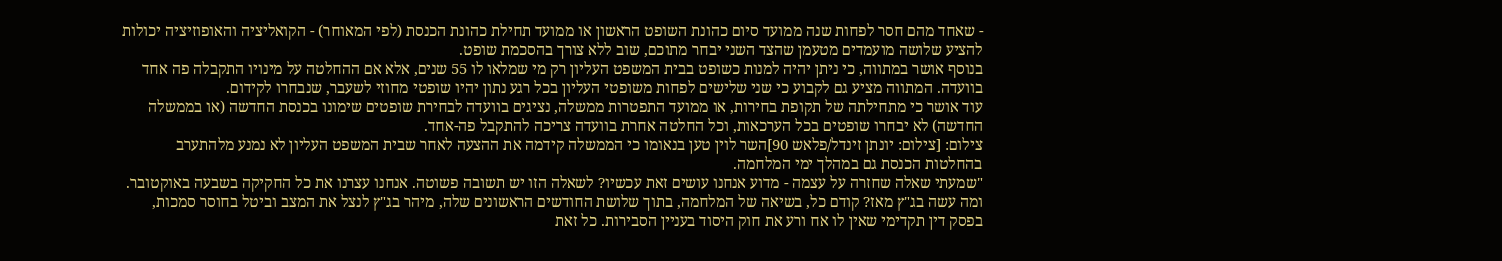- שאחד מהם חסר לפחות שנה ממועד סיום כהונת השופט הראשון או ממועד תחילת כהונת הכנסת (לפי המאוחר) - הקואליציה והאופוזיציה יכולות להציע שלושה מועמדים מטעמן שהצד השני יבחר מתוכם, שוב ללא צורך בהסכמת שופט.
בנוסף אושר במתווה, כי ניתן יהיה למנות כשופט בבית המשפט העליון רק מי שמלאו לו 55 שנים, אלא אם ההחלטה על מינויו התקבלה פה אחד בוועדה. המתווה מציע גם לקבוע כי שני שלישים לפחות משופטי העליון בכל רגע נתון יהיו שופטי מחוזי לשעבר, שנבחרו לקידום.
עוד אושר כי מתחילתה של תקופת בחירות, או ממועד התפטרות ממשלה, נציגים בוועדה לבחירת שופטים שימונו בכנסת החדשה (או בממשלה החדשה) לא יבחרו שופטים בכל הערכאות, וכל החלטה אחרת בוועדה צריכה להתקבל פה-אחד.
צילום: [צילום: יונתן זינדל/פלאש 90]השר לוין טען בנאומו כי הממשלה קידמה את ההצעה לאחר שבית המשפט העליון לא נמנע מלהתערב בהחלטות הכנסת גם במהלך ימי המלחמה.
"שמעתי שאלה שחזרה על עצמה - מדוע אנחנו עושים זאת עכשיו? לשאלה הזו יש תשובה פשוטה. אנחנו עצרנו את כל החקיקה בשבעה באוקטובר. ומה עשה בג"ץ מאז? קודם כל, בשיאה של המלחמה, בתוך שלושת החודשים הראשונים שלה, מיהר בג"ץ לנצל את המצב וביטל בחוסר סמכות, בפסק דין תקדימי שאין לו אח ורע את חוק היסוד בעניין הסבירות. כל זאת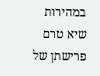במהירות שיא טרם פרישתן של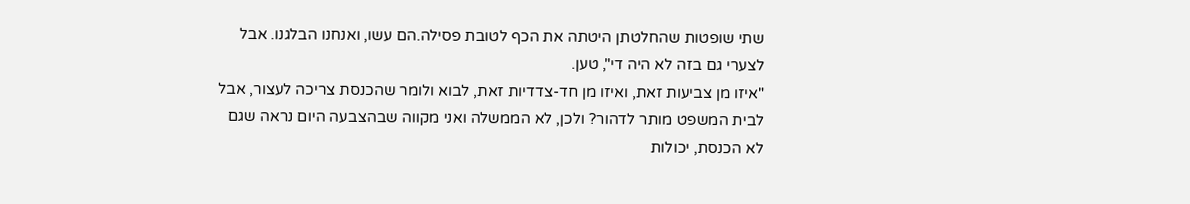שתי שופטות שהחלטתן היטתה את הכף לטובת פסילה.הם עשו, ואנחנו הבלגנו. אבל לצערי גם בזה לא היה די", טען.
"איזו מן צביעות זאת, ואיזו מן חד-צדדיות זאת, לבוא ולומר שהכנסת צריכה לעצור, אבל לבית המשפט מותר לדהור? ולכן, לא הממשלה ואני מקווה שבהצבעה היום נראה שגם לא הכנסת, יכולות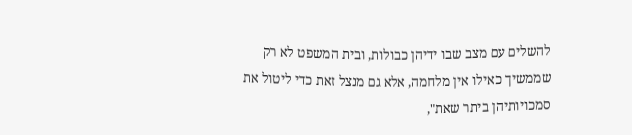להשלים עם מצב שבו ידיהן כבולות, ובית המשפט לא רק שממשיך כאילו אין מלחמה, אלא גם מנצל זאת כדי ליטול את סמכויותיהן ביתר שאת",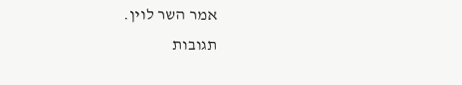אמר השר לוין.
תגובות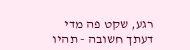רגע, שקט פה מדי
דעתך חשובה - תהיו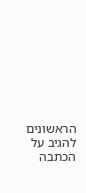הראשונים להגיב על הכתבה